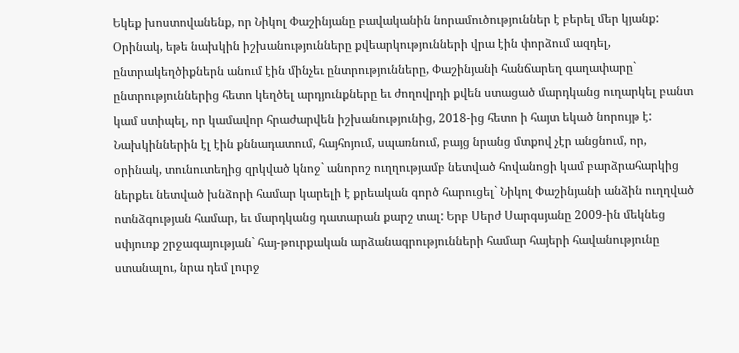Եկեք խոստովանենք, որ Նիկոլ Փաշինյանը բավականին նորամուծություններ է բերել մեր կյանք: Օրինակ, եթե նախկին իշխանությունները քվեարկությունների վրա էին փորձում ազդել, ընտրակեղծիքներն անում էին մինչեւ ընտրությունները, Փաշինյանի հանճարեղ գաղափարը` ընտրություններից հետո կեղծել արդյունքները եւ ժողովրդի քվեն ստացած մարդկանց ուղարկել բանտ կամ ստիպել, որ կամավոր հրաժարվեն իշխանությունից, 2018-ից հետո ի հայտ եկած նորույթ է:
Նախկիններին էլ էին քննադատում, հայհոյում, սպառնում, բայց նրանց մտքով չէր անցնում, որ, օրինակ, տունուտեղից զրկված կնոջ` անորոշ ուղղությամբ նետված հովանոցի կամ բարձրահարկից ներքեւ նետված խնձորի համար կարելի է քրեական գործ հարուցել` Նիկոլ Փաշինյանի անձին ուղղված ոտնձգության համար, եւ մարդկանց դատարան քարշ տալ: Երբ Սերժ Սարգսյանը 2009-ին մեկնեց սփյուռք շրջագայության` հայ-թուրքական արձանագրությունների համար հայերի հավանությունը ստանալու, նրա դեմ լուրջ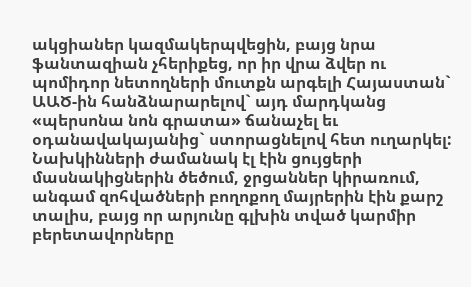ակցիաներ կազմակերպվեցին, բայց նրա ֆանտազիան չհերիքեց, որ իր վրա ձվեր ու պոմիդոր նետողների մուտքն արգելի Հայաստան` ԱԱԾ-ին հանձնարարելով` այդ մարդկանց «պերսոնա նոն գրատա» ճանաչել եւ օդանավակայանից` ստորացնելով հետ ուղարկել:
Նախկինների ժամանակ էլ էին ցույցերի մասնակիցներին ծեծում, ջրցաններ կիրառում, անգամ զոհվածների բողոքող մայրերին էին քարշ տալիս, բայց որ արյունը գլխին տված կարմիր բերետավորները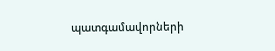պատգամավորների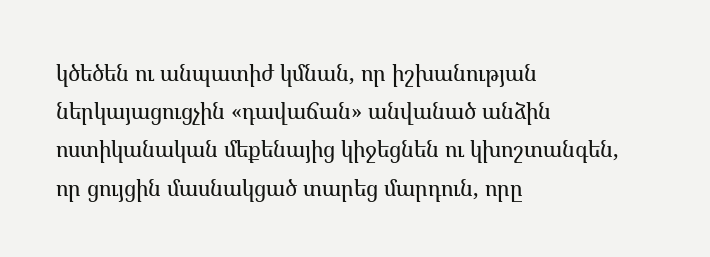կծեծեն ու անպատիժ կմնան, որ իշխանության ներկայացուցչին «դավաճան» անվանած անձին ոստիկանական մեքենայից կիջեցնեն ու կխոշտանգեն, որ ցույցին մասնակցած տարեց մարդուն, որը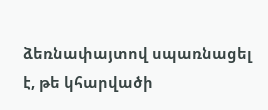ձեռնափայտով սպառնացել է, թե կհարվածի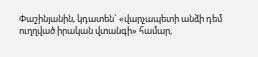Փաշինյանին, կդատեն` «վարչապետի անձի դեմ ուղղված իրական վտանգի» համար,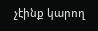չէինք կարող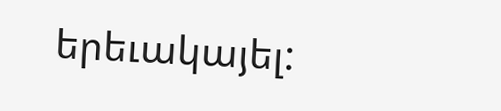երեւակայել: